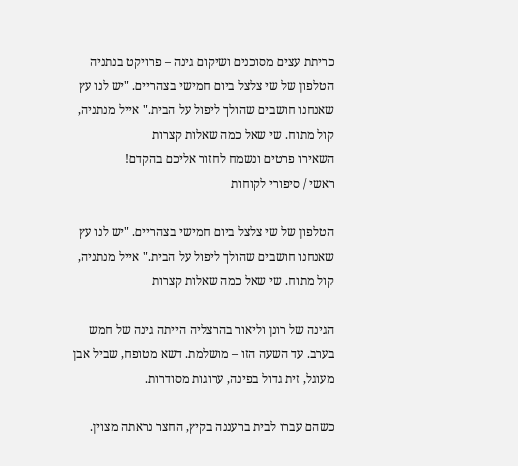כריתת עצים מסוכנים ושיקום גינה – פרויקט בנתניה
הטלפון של שי צלצל ביום חמישי בצהריים. "יש לנו עץ שאנחנו חושבים שהולך ליפול על הבית." אייל מנתניה, קול מתוח. שי שאל כמה שאלות קצרות
השאירו פרטים ונשמח לחזור אליכם בהקדם!
ראשי / סיפורי לקוחות

הטלפון של שי צלצל ביום חמישי בצהריים. "יש לנו עץ שאנחנו חושבים שהולך ליפול על הבית." אייל מנתניה, קול מתוח. שי שאל כמה שאלות קצרות

הגינה של רונן וליאור בהרצליה הייתה גינה של חמש בערב. עד השעה הזו – מושלמת. דשא מטופח, שביל אבן מעוגל, זית גדול בפינה, ערוגות מסודרות.

כשהם עברו לבית ברעננה בקיץ, החצר נראתה מצוין.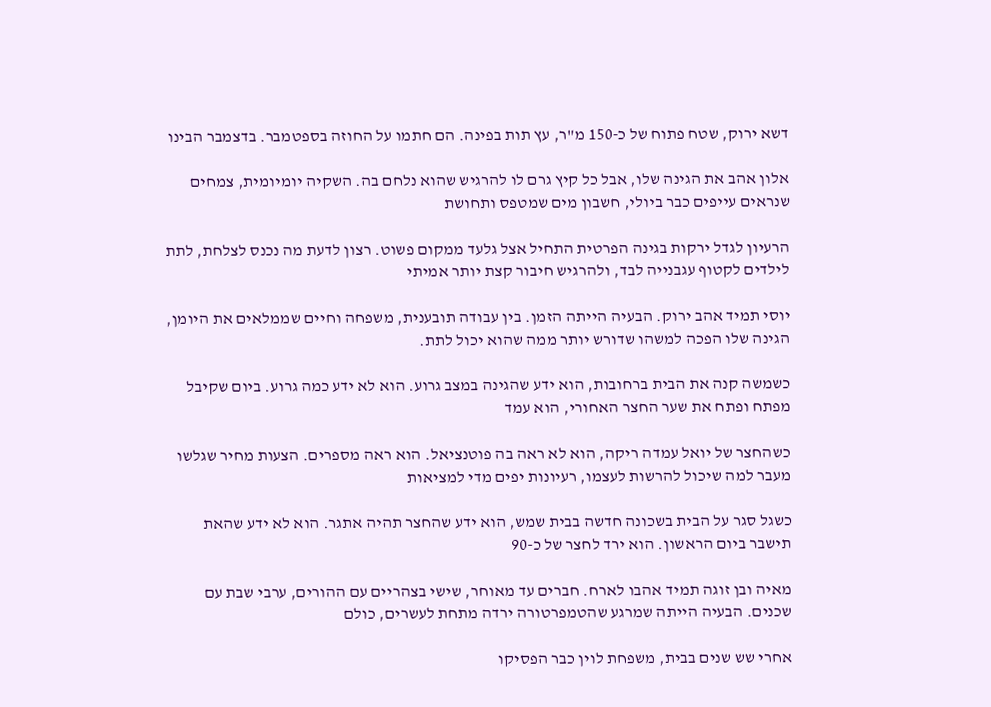דשא ירוק, שטח פתוח של כ-150 מ"ר, עץ תות בפינה. הם חתמו על החוזה בספטמבר. בדצמבר הבינו

אלון אהב את הגינה שלו, אבל כל קיץ גרם לו להרגיש שהוא נלחם בה. השקיה יומיומית, צמחים שנראים עייפים כבר ביולי, חשבון מים שמטפס ותחושת

הרעיון לגדל ירקות בגינה הפרטית התחיל אצל גלעד ממקום פשוט. רצון לדעת מה נכנס לצלחת, לתת לילדים לקטוף עגבנייה לבד, ולהרגיש חיבור קצת יותר אמיתי

יוסי תמיד אהב ירוק. הבעיה הייתה הזמן. בין עבודה תובענית, משפחה וחיים שממלאים את היומן, הגינה שלו הפכה למשהו שדורש יותר ממה שהוא יכול לתת.

כשמשה קנה את הבית ברחובות, הוא ידע שהגינה במצב גרוע. הוא לא ידע כמה גרוע. ביום שקיבל מפתח ופתח את שער החצר האחורי, הוא עמד

כשהחצר של יואל עמדה ריקה, הוא לא ראה בה פוטנציאל. הוא ראה מספרים. הצעות מחיר שגלשו מעבר למה שיכול להרשות לעצמו, רעיונות יפים מדי למציאות

כשגל סגר על הבית בשכונה חדשה בבית שמש, הוא ידע שהחצר תהיה אתגר. הוא לא ידע שהאת תישבר ביום הראשון. הוא ירד לחצר של כ-90

מאיה ובן זוגה תמיד אהבו לארח. חברים עד מאוחר, שישי בצהריים עם ההורים, ערבי שבת עם שכנים. הבעיה הייתה שמרגע שהטמפרטורה ירדה מתחת לעשרים, כולם

אחרי שש שנים בבית, משפחת לוין כבר הפסיקו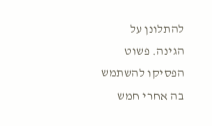להתלונן על הגינה. פשוט הפסיקו להשתמש בה אחרי חמש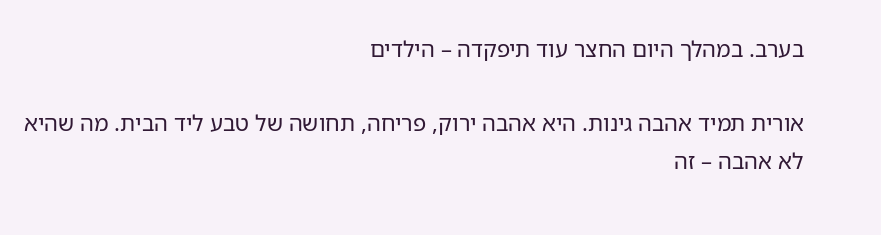בערב. במהלך היום החצר עוד תיפקדה – הילדים

אורית תמיד אהבה גינות. היא אהבה ירוק, פריחה, תחושה של טבע ליד הבית. מה שהיא לא אהבה – זה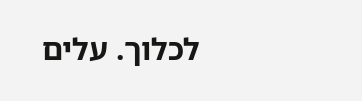לכלוך. עלים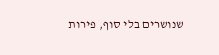שנושרים בלי סוף, פירות